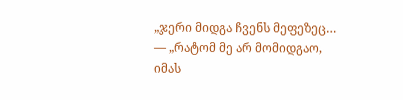„ჯერი მიდგა ჩვენს მეფეზეც…
— „რატომ მე არ მომიდგაო,
იმას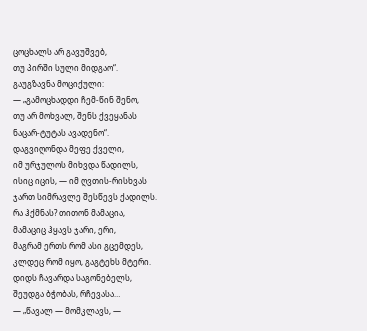ცოცხალს არ გავუშვებ,
თუ პირში სული მიდგაო“.
გაუგზავნა მოციქული:
— „გამოცხადდი ჩემ-წინ შენო,
თუ არ მოხვალ, შენს ქვეყანას
ნაცარ-ტუტას ავადენო“.
დაგვიღონდა მეფე ქველი,
იმ ურჯულოს მიხვდა წადილს,
ისიც იცის, — იმ ღვთის-რისხვას
ჯართ სიმრავლე შესწევს ქადილს.
რა ჰქმნას? თითონ მამაცია,
მამაციც ჰყავს ჯარი, ერი,
მაგრამ ერთს რომ ასი გცემდეს,
კლდეც რომ იყო, გაგტეხს მტერი.
დიდს ჩავარდა საგონებელს,
შეუდგა ბჭობას, რჩევასა…
— „წავალ — მომკლავს, —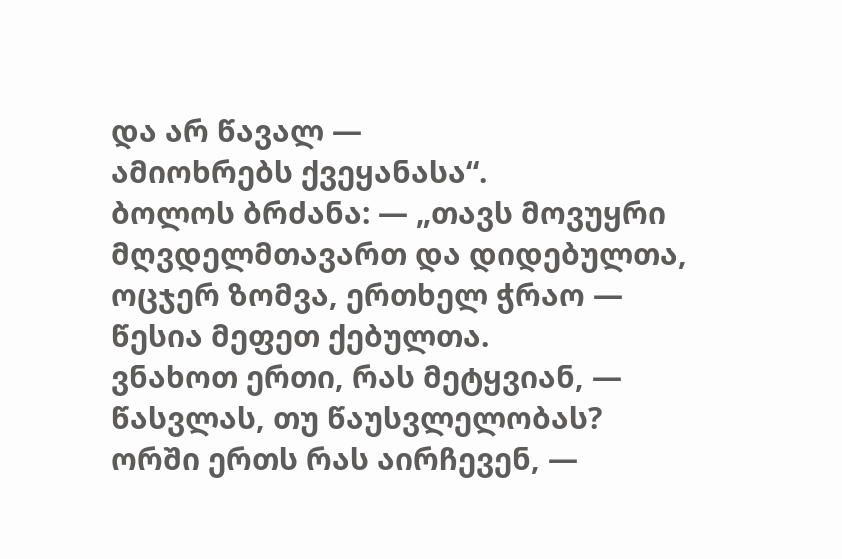და არ წავალ —
ამიოხრებს ქვეყანასა“.
ბოლოს ბრძანა: — „თავს მოვუყრი
მღვდელმთავართ და დიდებულთა,
ოცჯერ ზომვა, ერთხელ ჭრაო —
წესია მეფეთ ქებულთა.
ვნახოთ ერთი, რას მეტყვიან, —
წასვლას, თუ წაუსვლელობას?
ორში ერთს რას აირჩევენ, —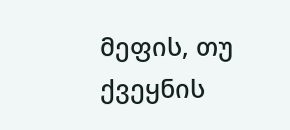მეფის, თუ ქვეყნის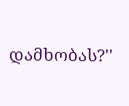დამხობას?''